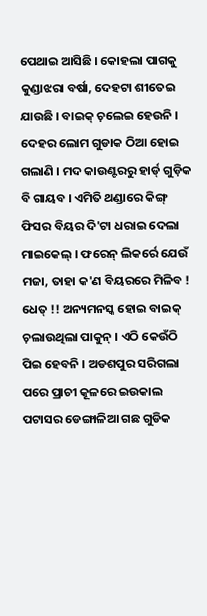ପେଥାଇ ଆସିଛି । କୋହଲା ପାଗକୁ କୁଣ୍ଡାଝରା ବର୍ଷା, ଦେହଟା ଶୀତେଇ ଯାଉଛି । ବାଇକ୍ ଚ଼ଲେଇ ହେଉନି । ଦେହର ଲୋମ ଗୁଡାକ ଠିଆ ହୋଇ ଗଲାଣି । ମଦ କାଉଣ୍ଟରରୁ ହାର୍ଡ୍ ଗୁଡ଼ିକ ବି ଗାୟବ । ଏମିତି ଥଣ୍ଡାରେ କିଙ୍ଗ୍ ଫିସର ବିୟର ଦି'ଟା ଧରାଇ ଦେଲା ମାଇକେଲ୍ । ଫରେନ୍ ଲିକର୍ରେ ଯେଉଁ ମଜା, ତାହା କ'ଣ ବିୟରରେ ମିଳିବ ! ଧେତ୍ !! ଅନ୍ୟମନସ୍କ ହୋଇ ବାଇକ୍ ଚ଼ଲାଉଥିଲା ପାକୁନ୍ । ଏଠି କେଉଁଠି ପିଇ ହେବନି । ଅଡଶପୁର ସରିଗଲା ପରେ ପ୍ରାଚୀ କୂଳରେ ଇଉକାଲ ପଟାସର ଡେଙ୍ଗାଳିଆ ଗଛ ଗୁଡିକ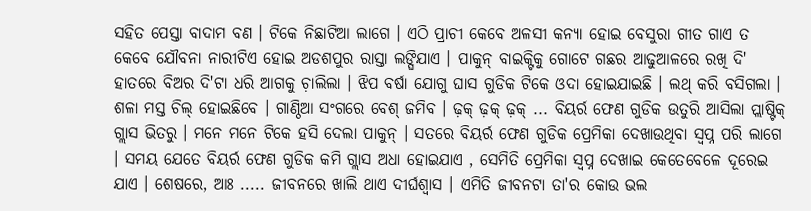ସହିତ ପେସ୍ତା ବାଦାମ ବଣ । ଟିକେ ନିଛାଟିଆ ଲାଗେ । ଏଠି ପ୍ରାଚୀ କେବେ ଅଳସୀ କନ୍ୟା ହୋଇ ବେସୁରା ଗୀତ ଗାଏ ତ କେବେ ଯୌବନା ନାରୀଟିଏ ହୋଇ ଅଡଶପୁର ରାସ୍ତା ଲଙ୍ଘିଯାଏ । ପାକୁନ୍ ବାଇକ୍ଟିକୁ ଗୋଟେ ଗଛର ଆଢୁଆଳରେ ରଖି ଦି' ହାତରେ ବିଅର ଦି'ଟା ଧରି ଆଗକୁ ଚ଼ାଲିଲା । ଝିପ ବର୍ଷା ଯୋଗୁ ଘାସ ଗୁଡିକ ଟିକେ ଓଦା ହୋଇଯାଇଛି । ଲଥ୍ କରି ବସିଗଲା । ଶଳା ମସ୍ତ ଚିଲ୍ ହୋଇଛିବେ । ଗାଣ୍ଠିଆ ସଂଗରେ ବେଶ୍ ଜମିବ । ଢ଼କ୍ ଢ଼କ୍ ଢ଼କ୍ ... ବିୟର୍ର ଫେଣ ଗୁଡିକ ଉତୁରି ଆସିଲା ପ୍ଲାଷ୍ଟିକ୍ ଗ୍ଲାସ ଭିତରୁ । ମନେ ମନେ ଟିକେ ହସି ଦେଲା ପାକୁନ୍ । ସତରେ ବିୟର୍ର ଫେଣ ଗୁଡିକ ପ୍ରେମିକା ଦେଖାଉଥିବା ସ୍ବପ୍ନ ପରି ଲାଗେ । ସମୟ ଯେତେ ବିୟର୍ର ଫେଣ ଗୁଡିକ କମି ଗ୍ଲାସ ଅଧା ହୋଇଯାଏ , ସେମିତି ପ୍ରେମିକା ସ୍ବପ୍ନ ଦେଖାଇ କେତେବେଳେ ଦୂରେଇ ଯାଏ । ଶେଷରେ, ଆଃ ..... ଜୀବନରେ ଖାଲି ଥାଏ ଦୀର୍ଘଶ୍ୱାସ । ଏମିତି ଜୀବନଟା ତା'ର କୋଉ ଭଲ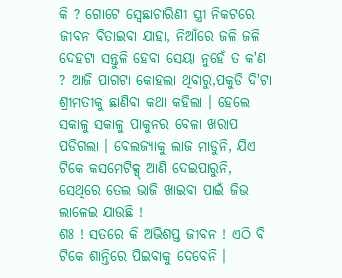କି ? ଗୋଟେ ସ୍ବେଛାଚାରିଣୀ ସ୍ତ୍ରୀ ନିକଟରେ ଜୀବନ ବିତାଇବା ଯାହା, ନିଆଁରେ ଜଳି ଜଳି ଦେହଟା ସନ୍ତୁଳି ହେବା ସେୟା ନୁହେଁ ତ କ'ଣ ? ଆଜି ପାଗଟା କୋହଲା ଥିବାରୁ,ପକୁଡି ଦି'ଟା ଶ୍ରୀମତୀକୁ ଛାଣିବା କଥା କହିଲା । ହେଲେ ସକାଳୁ ସକାଳୁ ପାକୁନର ବେଳା ଖରାପ ପଡିଗଲା । ବେଲଜ୍ୟାକୁ ଲାଜ ମାଡୁନି, ଯିଏ ଟିକେ କସମେଟିକ୍ସ୍ ଆଣି ଦେଇପାରୁନି, ସେଥିରେ ତେଲ ଭାଜି ଖାଇବା ପାଇଁ ଜିଭ ଲାଳେଇ ଯାଉଛି !
ଶଃ ! ସତରେ କି ଅଭିଶପ୍ତ ଜୀବନ ! ଏଠି ବି ଟିକେ ଶାନ୍ତିରେ ପିଇବାକୁ ଦେବେନି ।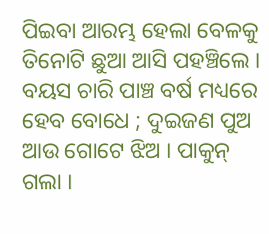ପିଇବା ଆରମ୍ଭ ହେଲା ବେଳକୁ ତିନୋଟି ଛୁଆ ଆସି ପହଞ୍ଚିଲେ । ବୟସ ଚାରି ପାଞ୍ଚ ବର୍ଷ ମଧ୍ୟରେ ହେବ ବୋଧେ ; ଦୁଇଜଣ ପୁଅ ଆଉ ଗୋଟେ ଝିଅ । ପାକୁନ୍ ଗଲା ।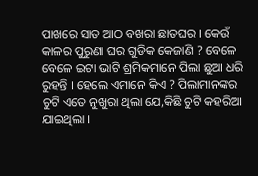ପାଖରେ ସାତ ଆଠ ବଖରା ଛାତଘର । କେଉଁ କାଳର ପୁରୁଣା ଘର ଗୁଡିକ କେଜାଣି ? ବେଳେ ବେଳେ ଇଟା ଭାଟି ଶ୍ରମିକମାନେ ପିଲା ଛୁଆ ଧରି ରୁହନ୍ତି । ହେଲେ ଏମାନେ କିଏ ? ପିଲାମାନଙ୍କର ଚୁଟି ଏତେ ନୁଖୁରା ଥିଲା ଯେ,କିଛି ଚୁଟି କହରିଆ ଯାଇଥିଲା ।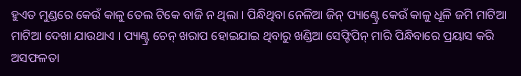ହୁଏତ ମୁଣ୍ଡରେ କେଉଁ କାଳୁ ତେଲ ଟିକେ ବାଜି ନ ଥିଲା । ପିନ୍ଧିଥିବା ନେଳିଆ ଜିନ୍ ପ୍ୟାଣ୍ଟ୍ରେ କେଉଁ କାଳୁ ଧୂଳି ଜମି ମାଟିଆ ମାଟିଆ ଦେଖା ଯାଉଥାଏ । ପ୍ୟାଣ୍ଟ୍ର ଚେନ୍ ଖରାପ ହୋଇଯାଇ ଥିବାରୁ ଖଣ୍ଡିଆ ସେଫ୍ଟିପିନ୍ ମାରି ପିନ୍ଧିବାରେ ପ୍ରୟାସ କରି ଅସଫଳତା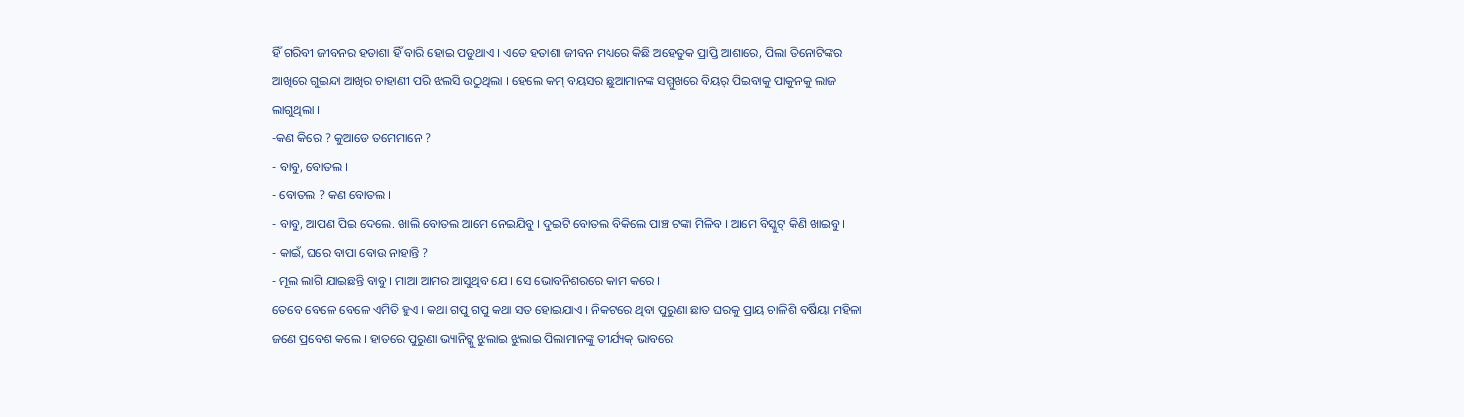ହିଁ ଗରିବୀ ଜୀବନର ହତାଶା ହିଁ ବାରି ହୋଇ ପଡୁଥାଏ । ଏତେ ହତାଶା ଜୀବନ ମଧ୍ୟରେ କିଛି ଅହେତୁକ ପ୍ରାପ୍ତି ଆଶାରେ, ପିଲା ତିନୋଟିଙ୍କର ଆଖିରେ ଗୁଇନ୍ଦା ଆଖିର ଚାହାଣୀ ପରି ଝଲସି ଉଠୁଥିଲା । ହେଲେ କମ୍ ବୟସର ଛୁଆମାନଙ୍କ ସମ୍ମୁଖରେ ବିୟର୍ ପିଇବାକୁ ପାକୁନକୁ ଲାଜ ଲାଗୁଥିଲା ।
-କଣ କିରେ ? କୁଆଡେ ତମେମାନେ ?
- ବାବୁ, ବୋତଲ ।
- ବୋତଲ ? କଣ ବୋତଲ ।
- ବାବୁ, ଆପଣ ପିଇ ଦେଲେ. ଖାଲି ବୋତଲ ଆମେ ନେଇଯିବୁ । ଦୁଇଟି ବୋତଲ ବିକିଲେ ପାଞ୍ଚ ଟଙ୍କା ମିଳିବ । ଆମେ ବିସ୍କୁଟ୍ କିଣି ଖାଇବୁ ।
- କାଇଁ, ଘରେ ବାପା ବୋଉ ନାହାନ୍ତି ?
- ମୂଲ ଲାଗି ଯାଇଛନ୍ତି ବାବୁ । ମାଆ ଆମର ଆସୁଥିବ ଯେ । ସେ ଭୋବନିଶରରେ କାମ କରେ ।
ତେବେ ବେଳେ ବେଳେ ଏମିତି ହୁଏ । କଥା ଗପୁ ଗପୁ କଥା ସତ ହୋଇଯାଏ । ନିକଟରେ ଥିବା ପୁରୁଣା ଛାତ ଘରକୁ ପ୍ରାୟ ଚାଳିଶି ବର୍ଷିୟା ମହିଳା ଜଣେ ପ୍ରବେଶ କଲେ । ହାତରେ ପୁରୁଣା ଭ୍ୟାନିଟ୍କୁ ଝୁଲାଇ ଝୁଲାଇ ପିଲାମାନଙ୍କୁ ତୀର୍ଯ୍ୟକ୍ ଭାବରେ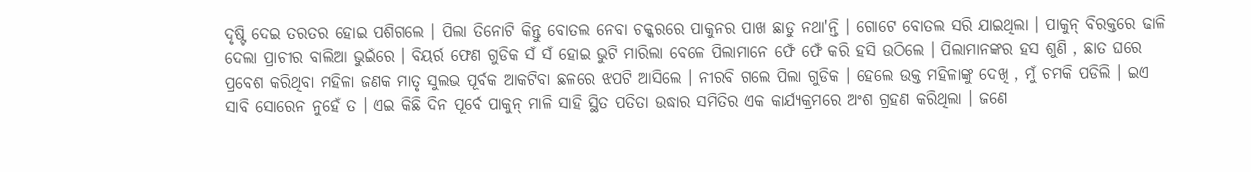ଦୃଷ୍ଟି ଦେଇ ତରତର ହୋଇ ପଶିଗଲେ । ପିଲା ତିନୋଟି କିନ୍ତୁ ବୋତଲ ନେବା ଚକ୍କରରେ ପାକୁନର ପାଖ ଛାଡୁ ନଥା'ନ୍ତି । ଗୋଟେ ବୋତଲ ସରି ଯାଇଥିଲା । ପାକୁନ୍ ବିରକ୍ତରେ ଢାଳି ଦେଲା ପ୍ରାଚୀର ବାଲିଆ ଭୁଇଁରେ । ବିୟର୍ର ଫେଣ ଗୁଡିକ ସଁ ସଁ ହୋଇ ଭୁଟି ମାରିଲା ବେଳେ ପିଲାମାନେ ଫେଁ ଫେଁ କରି ହସି ଉଠିଲେ । ପିଲାମାନଙ୍କର ହସ ଶୁଣି , ଛାତ ଘରେ ପ୍ରବେଶ କରିଥିବା ମହିଳା ଜଣକ ମାତୃ ସୁଲଭ ପୂର୍ବକ ଆକଟିବା ଛଳରେ ଝପଟି ଆସିଲେ । ନୀରବି ଗଲେ ପିଲା ଗୁଡିକ । ହେଲେ ଉକ୍ତ ମହିଳାଙ୍କୁ ଦେଖି , ମୁଁ ଚମକି ପଡିଲି । ଇଏ ସାବି ସୋରେନ ନୁହେଁ ତ । ଏଇ କିଛି ଦିନ ପୂର୍ବେ ପାକୁନ୍ ମାଳି ସାହି ସ୍ଥିତ ପତିତା ଉଦ୍ଧାର ସମିତିର ଏକ କାର୍ଯ୍ୟକ୍ରମରେ ଅଂଶ ଗ୍ରହଣ କରିଥିଲା । ଜଣେ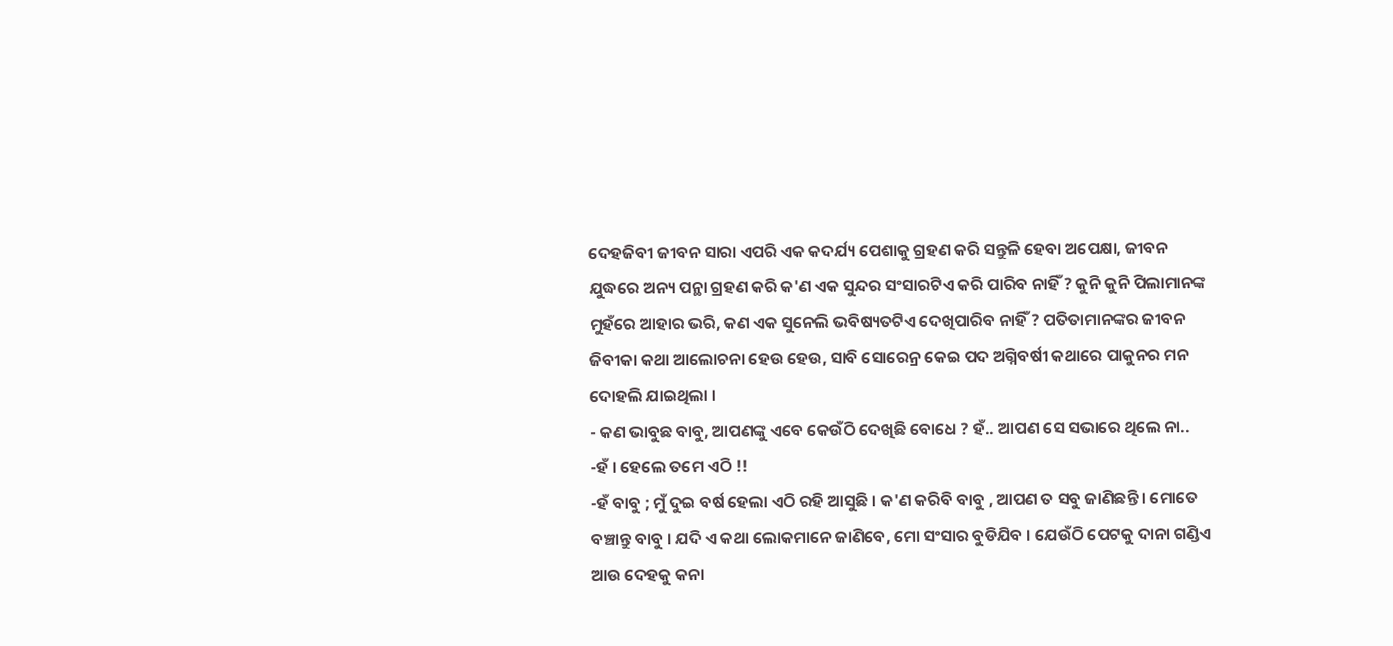ଦେହଜିବୀ ଜୀବନ ସାରା ଏପରି ଏକ କଦର୍ଯ୍ୟ ପେଶାକୁ ଗ୍ରହଣ କରି ସନ୍ତୁଳି ହେବା ଅପେକ୍ଷା, ଜୀବନ ଯୁଦ୍ଧରେ ଅନ୍ୟ ପନ୍ଥା ଗ୍ରହଣ କରି କ'ଣ ଏକ ସୁନ୍ଦର ସଂସାରଟିଏ କରି ପାରିବ ନାହିଁ ? କୁନି କୁନି ପିଲାମାନଙ୍କ ମୁହଁରେ ଆହାର ଭରି, କଣ ଏକ ସୁନେଲି ଭବିଷ୍ୟତଟିଏ ଦେଖିପାରିବ ନାହିଁ ? ପତିତାମାନଙ୍କର ଜୀବନ ଜିବୀକା କଥା ଆଲୋଚନା ହେଉ ହେଉ, ସାବି ସୋରେନ୍ର କେଇ ପଦ ଅଗ୍ନିବର୍ଷୀ କଥାରେ ପାକୁନର ମନ ଦୋହଲି ଯାଇଥିଲା ।
- କଣ ଭାବୁଛ ବାବୁ, ଆପଣଙ୍କୁ ଏବେ କେଉଁଠି ଦେଖିଛି ବୋଧେ ? ହଁ.. ଆପଣ ସେ ସଭାରେ ଥିଲେ ନା..
-ହଁ । ହେଲେ ତମେ ଏଠି !!
-ହଁ ବାବୁ ; ମୁଁ ଦୁଇ ବର୍ଷ ହେଲା ଏଠି ରହି ଆସୁଛି । କ'ଣ କରିବି ବାବୁ , ଆପଣ ତ ସବୁ ଜାଣିଛନ୍ତି । ମୋତେ ବଞ୍ଚାନ୍ତୁ ବାବୁ । ଯଦି ଏ କଥା ଲୋକମାନେ ଜାଣିବେ, ମୋ ସଂସାର ବୁଡିଯିବ । ଯେଉଁଠି ପେଟକୁ ଦାନା ଗଣ୍ଡିଏ ଆଉ ଦେହକୁ କନା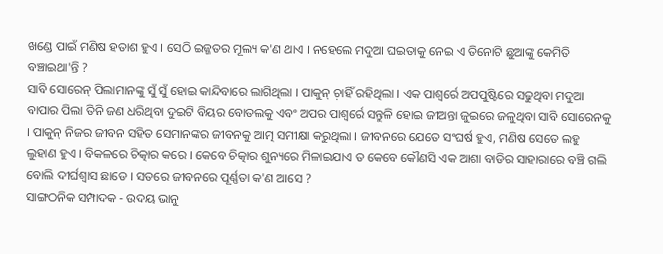ଖଣ୍ଡେ ପାଇଁ ମଣିଷ ହତାଶ ହୁଏ । ସେଠି ଇଜ୍ଜତର ମୂଲ୍ୟ କ'ଣ ଥାଏ । ନହେଲେ ମଦୁଆ ଘଇତାକୁ ନେଇ ଏ ତିନୋଟି ଛୁଆଙ୍କୁ କେମିତି ବଞ୍ଚାଇଥା'ନ୍ତି ?
ସାବି ସୋରେନ୍ ପିଲାମାନଙ୍କୁ ସୁଁ ସୁଁ ହୋଇ କାନ୍ଦିବାରେ ଲାଗିଥିଲା । ପାକୁନ୍ ଚ଼ାହିଁ ରହିଥିଲା । ଏକ ପାଶ୍ୱର୍ରେ ଅପପୁଷ୍ଟିରେ ସଢୁଥିବା ମଦୁଆ ବାପାର ପିଲା ତିନି ଜଣ ଧରିଥିବା ଦୁଇଟି ବିୟର ବୋତଲକୁ ଏବଂ ଅପର ପାଶ୍ୱର୍ରେ ସନ୍ତୁଳି ହୋଇ ଜୀଅନ୍ତା ଜୁଇରେ ଜଳୁଥିବା ସାବି ସୋରେନକୁ । ପାକୁନ୍ ନିଜର ଜୀବନ ସହିତ ସେମାନଙ୍କର ଜୀବନକୁ ଆତ୍ମ ସମୀକ୍ଷା କରୁଥିଲା । ଜୀବନରେ ଯେତେ ସଂଘର୍ଷ ହୁଏ, ମଣିଷ ସେତେ ଲହୁ ଲୁହାଣ ହୁଏ । ବିକଳରେ ଚିତ୍କାର କରେ । କେବେ ଚିତ୍କାର ଶୁନ୍ୟରେ ମିଳାଇଯାଏ ତ କେବେ କୌଣସି ଏକ ଆଶା ବାଡିର ସାହାରାରେ ବଞ୍ଚି ଗଲି ବୋଲି ଦୀର୍ଘଶ୍ୱାସ ଛାଡେ । ସତରେ ଜୀବନରେ ପୂର୍ଣ୍ଣତା କ'ଣ ଆସେ ?
ସାଙ୍ଗଠନିକ ସମ୍ପାଦକ - ଉଦୟ ଭାନୁ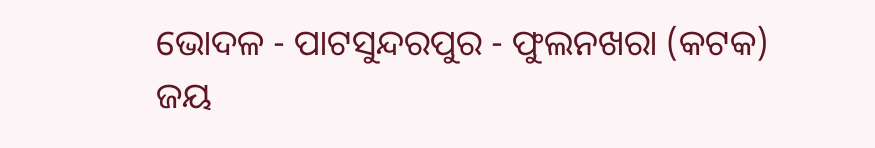ଭୋଦଳ - ପାଟସୁନ୍ଦରପୁର - ଫୁଲନଖରା (କଟକ)
ଜୟ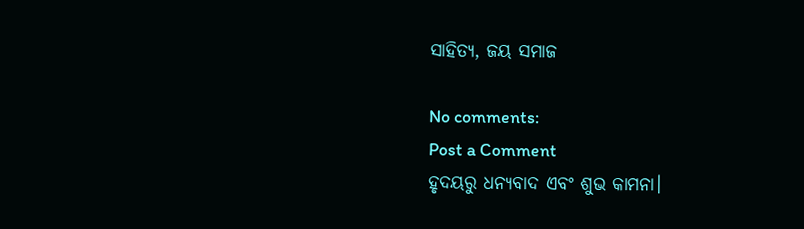ସାହିତ୍ୟ, ଜୟ ସମାଜ

No comments:
Post a Comment
ହୃଦୟରୁ ଧନ୍ୟବାଦ ଏବଂ ଶୁଭ କାମନା।